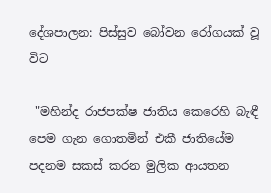දේශපාලන: පිස්සුව බෝවන රෝගයක් වූ විට

 "මහින්ද රාජපක්ෂ ජාතිය කෙරෙහි බැඳී පෙම ගැන ගොතමින් එකී ජාතියේම පදනම සකස් කරන මුලික ආයතන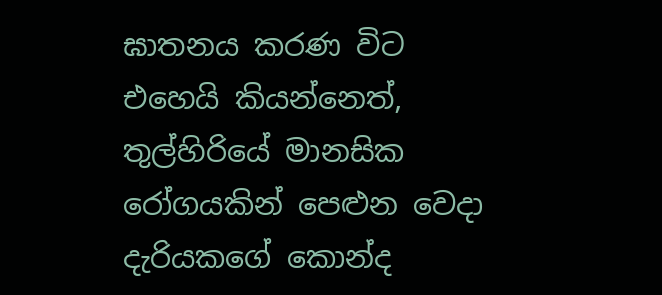ඝාතනය කරණ විට එහෙයි කියන්නෙත්, තුල්හිරියේ මානසික රෝගයකින් පෙළුන වෙදා දැරියකගේ කොන්ද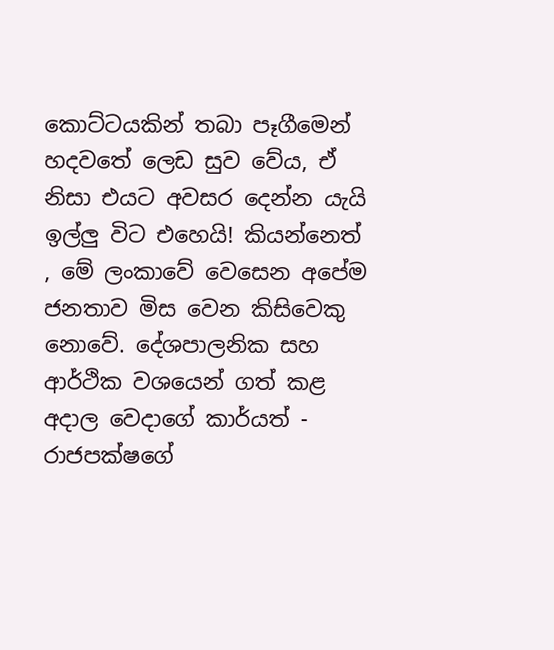කොට්ටයකින් තබා පෑගීමෙන් හදවතේ ලෙඩ සුව වේය, ඒ නිසා එයට අවසර දෙන්න යැයි ඉල්ලු විට එහෙයි! කියන්නෙත් , මේ ලංකාවේ වෙසෙන අපේම ජනතාව මිස වෙන කිසිවෙකු නොවේ. දේශපාලනික සහ ආර්ථික වශයෙන් ගත් කළ අදාල වෙදාගේ කාර්යත් - රාජපක්ෂගේ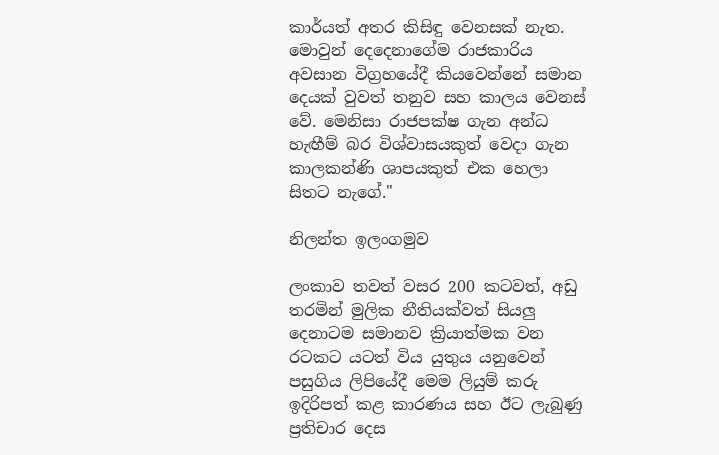කාර්යත් අතර කිසිඳු වෙනසක් නැත. මොවුන් දෙදෙනාගේම රාජකාරිය අවසාන විග්‍රහයේදී කියවෙන්නේ සමාන දෙයක් වුවත් තනුව සහ කාලය වෙනස් වේ. මෙනිසා රාජපක්ෂ ගැන අන්ධ හැඟීම් බර විශ්වාසයකුත් වෙදා ගැන කාලකන්ණි ශාපයකුත් එක හෙලා සිතට නැගේ."

නිලන්ත ඉලංගමුව

ලංකාව තවත් වසර 200 කටවත්, අඩු තරමින් මුලික නීතියක්වත් සියලු දෙනාටම සමානව ක්‍රියාත්මක වන රටකට යටත් විය යුතුය යනුවෙන් පසුගිය ලිපියේදී මෙම ලියුම් කරු ඉදිරිපත් කළ කාරණය සහ ඊට ලැබුණු ප්‍රතිචාර දෙස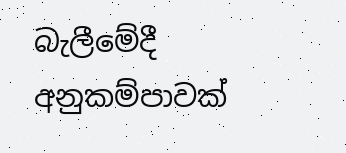බැලීමේදී අනුකම්පාවක්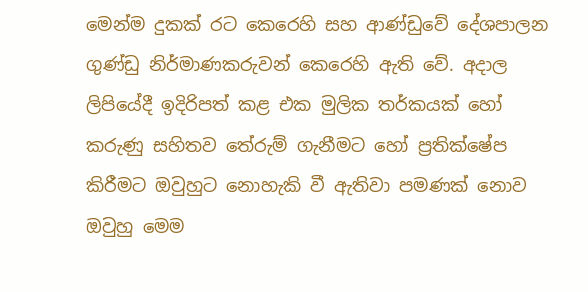මෙන්ම දුකක් රට කෙරෙහි සහ ආණ්ඩුවේ දේශපාලන ගුණ්ඩු නිර්මාණකරුවන් කෙරෙහි ඇති වේ. අදාල ලිපියේදී ඉදිරිපත් කළ එක මුලික තර්කයක් හෝ කරුණු සහිතව තේරුම් ගැනීමට හෝ ප්‍රතික්ෂේප කිරීමට ඔවුහුට නොහැකි වී ඇතිවා පමණක් නොව ඔවුහු මෙම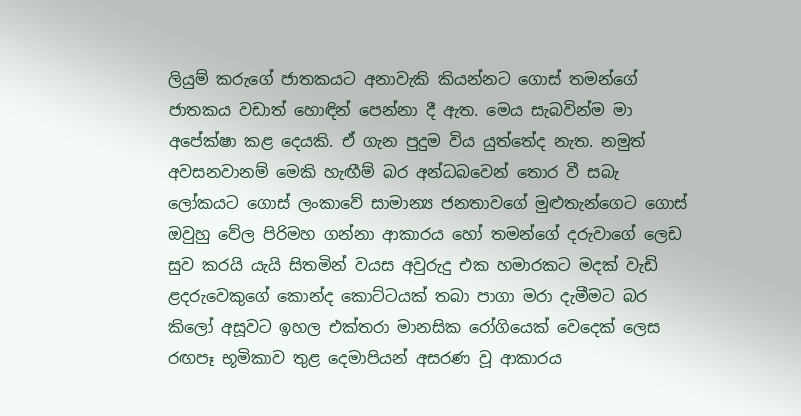ලියුම් කරුගේ ජාතකයට අනාවැකි කියන්නට ගොස් තමන්ගේ ජාතකය වඩාත් හොඳින් පෙන්නා දී ඇත. මෙය සැබවින්ම මා අපේක්ෂා කළ දෙයකි. ඒ ගැන පුදුම විය යුත්තේද නැත. නමුත් අවසනවානම් මෙකි හැඟීම් බර අන්ධබවෙන් තොර වී සබැ ලෝකයට ගොස් ලංකාවේ සාමාන්‍ය ජනතාවගේ මුළුතැන්ගෙට ගොස් ඔවුහු වේල පිරිමහ ගන්නා ආකාරය හෝ තමන්ගේ දරුවාගේ ලෙඩ සුව කරයි යැයි සිතමින් වයස අවුරුදු එක හමාරකට මදක් වැඩි ළදරුවෙකුගේ කොන්ද කොට්ටයක් තබා පාගා මරා දැමීමට බර කිලෝ අසූවට ඉහල එක්තරා මානසික රෝගියෙක් වෙදෙක් ලෙස රඟපෑ භූමිකාව තුළ දෙමාපියන් අසරණ වූ ආකාරය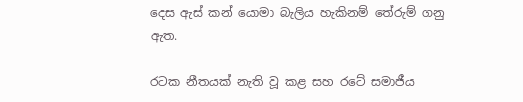දෙස ඇස් කන් යොමා බැලිය හැකිනම් තේරුම් ගනු ඇත.

රටක නීතයක් නැති වූ කළ සහ රටේ සමාජීය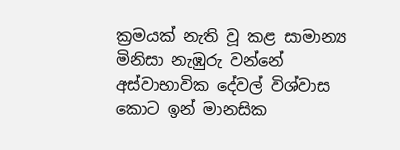ක්‍රමයක් නැති වූ කළ සාමාන්‍ය මිනිසා නැඹුරු වන්නේ අස්වාභාවික දේවල් විශ්වාස කොට ඉන් මානසික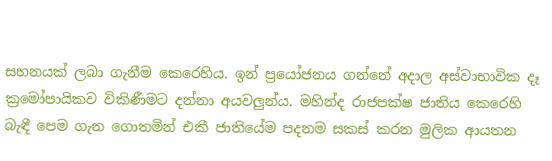සහනයක් ලබා ගැනීම කෙරෙහිය. ඉන් ප්‍රයෝජනය ගන්නේ අදාල අස්වාභාවික දෑ ක්‍රමෝපායිකව විකිණීමට දන්නා අයවලුන්ය. මහින්ද රාජපක්ෂ ජාතිය කෙරෙහි බැඳී පෙම ගැන ගොතමින් එකී ජාතියේම පදනම සකස් කරන මුලික ආයතන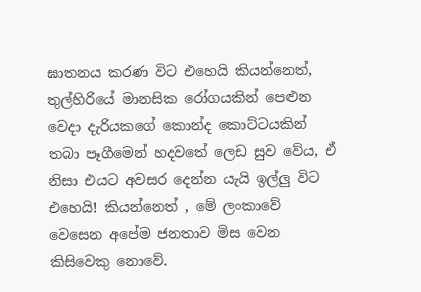ඝාතනය කරණ විට එහෙයි කියන්නෙත්, තුල්හිරියේ මානසික රෝගයකින් පෙළුන වෙදා දැරියකගේ කොන්ද කොට්ටයකින් තබා පෑගීමෙන් හදවතේ ලෙඩ සුව වේය, ඒ නිසා එයට අවසර දෙන්න යැයි ඉල්ලු විට එහෙයි! කියන්නෙත් , මේ ලංකාවේ වෙසෙන අපේම ජනතාව මිස වෙන කිසිවෙකු නොවේ.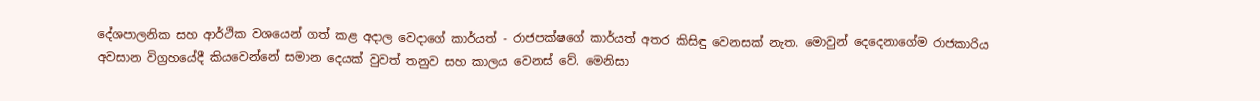දේශපාලනික සහ ආර්ථික වශයෙන් ගත් කළ අදාල වෙදාගේ කාර්යත් - රාජපක්ෂගේ කාර්යත් අතර කිසිඳු වෙනසක් නැත. මොවුන් දෙදෙනාගේම රාජකාරිය අවසාන විග්‍රහයේදී කියවෙන්නේ සමාන දෙයක් වුවත් තනුව සහ කාලය වෙනස් වේ. මෙනිසා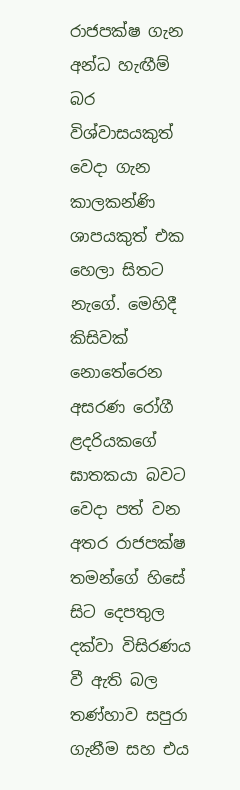රාජපක්ෂ ගැන අන්ධ හැඟීම් බර විශ්වාසයකුත් වෙදා ගැන කාලකන්ණි ශාපයකුත් එක හෙලා සිතට නැගේ. මෙහිදී කිසිවක් නොතේරෙන අසරණ රෝගී ළදරියකගේ ඝාතකයා බවට වෙදා පත් වන අතර රාජපක්ෂ තමන්ගේ හිසේ සිට දෙපතුල දක්වා විසිරණය වී ඇති බල තණ්හාව සපුරා ගැනීම සහ එය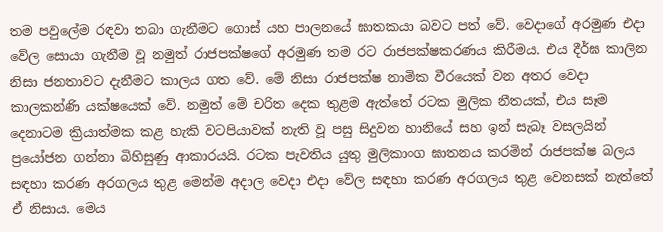තම පවුලේම රඳවා තබා ගැනීමට ගොස් යහ පාලනයේ ඝාතකයා බවට පත් වේ. වෙදාගේ අරමුණ එදා වේල සොයා ගැනීම වූ නමුත් රාජපක්ෂගේ අරමුණ තම රට රාජපක්ෂකරණය කිරීමය. එය දීර්ඝ කාලින නිසා ජනතාවට දැනීමට කාලය ගත වේ. මේ නිසා රාජපක්ෂ නාමික වීරයෙක් වන අතර වෙදා කාලකන්ණි යක්ෂයෙක් වේ. නමුත් මේ චරිත දෙක තුළම ඇත්තේ රටක මුලික නීතයක්, එය සෑම දෙනාටම ක්‍රියාත්මක කළ හැකි වටපියාවක් නැති වූ පසු සිදුවන හානියේ සහ ඉන් සැබෑ වසලයින් ප්‍රයෝජන ගන්නා බිහිසුණු ආකාරයයි. රටක පැවතිය යුතු මුලිකාංග ඝාතනය කරමින් රාජපක්ෂ බලය සඳහා කරණ අරගලය තුළ මෙන්ම අදාල වෙදා එදා වේල සඳහා කරණ අරගලය තුළ වෙනසක් නැත්තේ ඒ නිසාය. මෙය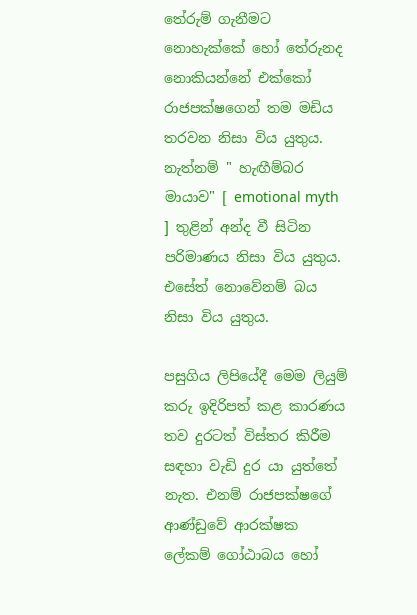තේරුම් ගැනීමට නොහැක්කේ හෝ තේරුනද නොකියන්නේ එක්කෝ රාජපක්ෂගෙන් තම මඩිය තරවන නිසා විය යුතුය. නැත්නම් " හැඟීම්බර මායාව" [ emotional myth ] තුළින් අන්ද වී සිටින පරිමාණය නිසා විය යුතුය. එසේත් නොවේනම් බය නිසා විය යුතුය.

පසුගිය ලිපියේදී මෙම ලියුම් කරු ඉදිරිපත් කළ කාරණය තව දුරටත් විස්තර කිරීම සඳහා වැඩි දුර යා යුත්තේ නැත. එනම් රාජපක්ෂගේ ආණ්ඩුවේ ආරක්ෂක ලේකම් ගෝඨාබය හෝ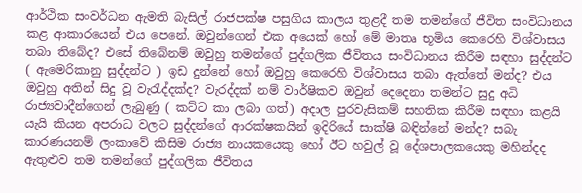ආර්ථික සංවර්ධන ඇමති බැසිල් රාජපක්ෂ පසුගිය කාලය තුළදී තම තමන්ගේ ජීවිත සංවිධානය කළ ආකාරයෙන් එය පෙනේ. ඔවුන්ගෙන් එක අයෙක් හෝ මේ මාතෘ භූමිය කෙරෙහි විශ්වාසය තබා තිබේද? එසේ තිබේනම් ඔවුහු තමන්ගේ පුද්ගලික ජීවිතය සංවිධානය කිරීම සඳහා සුද්දන්ට ( ඇමෙරිකානු සුද්දන්ට ) ඉඩ දුන්නේ හෝ ඔවුහු කෙරෙහි විශ්වාසය තබා ඇත්තේ මන්ද? එය ඔවුහු අතින් සිදු වූ වැරැද්දක්ද? වැරද්දක් නම් වාර්ෂිකව ඔවුන් දෙදෙනා තමන්ට සුදු අධි රාජ්‍යවාදීන්ගෙන් ලැබුණු ( කට්ට කා ලබා ගත්) අදාල පුරවැසිකම් සහතික කිරීම සඳහා කළයි යැයි කියන අපරාධ වලට සුද්දන්ගේ ආරක්ෂකයින් ඉදිරියේ සාක්ෂි බඳින්නේ මන්ද? සබැ කාරණයනම් ලංකාවේ කිසිම රාජ්‍ය නායකයෙකු හෝ ඊට හවුල් වූ දේශපාලකයෙකු මහින්දද ඇතුළුව තම තමන්ගේ පුද්ගලික ජීවිතය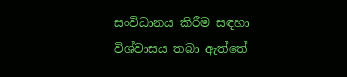සංවිධානය කිරීම සඳහා විශ්වාසය තබා ඇත්තේ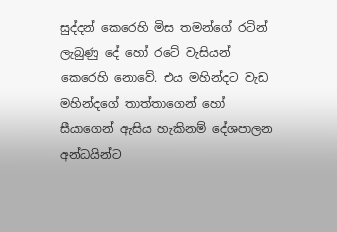සුද්දන් කෙරෙහි මිස තමන්ගේ රටින් ලැබුණු දේ හෝ රටේ වැසියන් කෙරෙහි නොවේ. එය මහින්දට වැඩ මහින්දගේ තාත්තාගෙන් හෝ සීයාගෙන් ඇසිය හැකිනම් දේශපාලන අන්ධයින්ට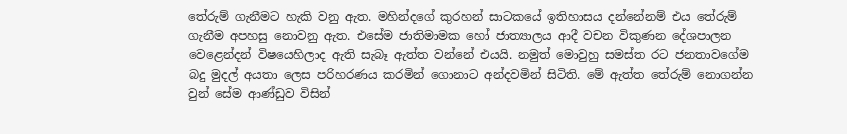තේරුම් ගැනීමට හැකි වනු ඇත. මහින්දගේ කුරහන් සාටකයේ ඉතිහාසය දන්නේනම් එය තේරුම් ගැනීම අපහසු නොවනු ඇත. එසේම ජාතිමාමක හෝ ජාත්‍යාලය ආදී වචන විකුණන දේශපාලන වෙළෙන්දන් විෂයෙහිලාද ඇති සැබෑ ඇත්ත වන්නේ එයයි. නමුත් මොවුහු සමස්ත රට ජනතාවගේම බදු මුදල් අයතා ලෙස පරිහරණය කරමින් ගොනාට අන්දවමින් සිටිති. මේ ඇත්ත තේරුම් නොගන්න වුන් සේම ආණ්ඩුව විසින්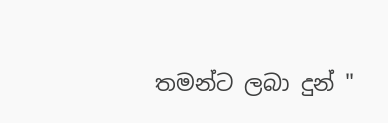තමන්ට ලබා දුන් "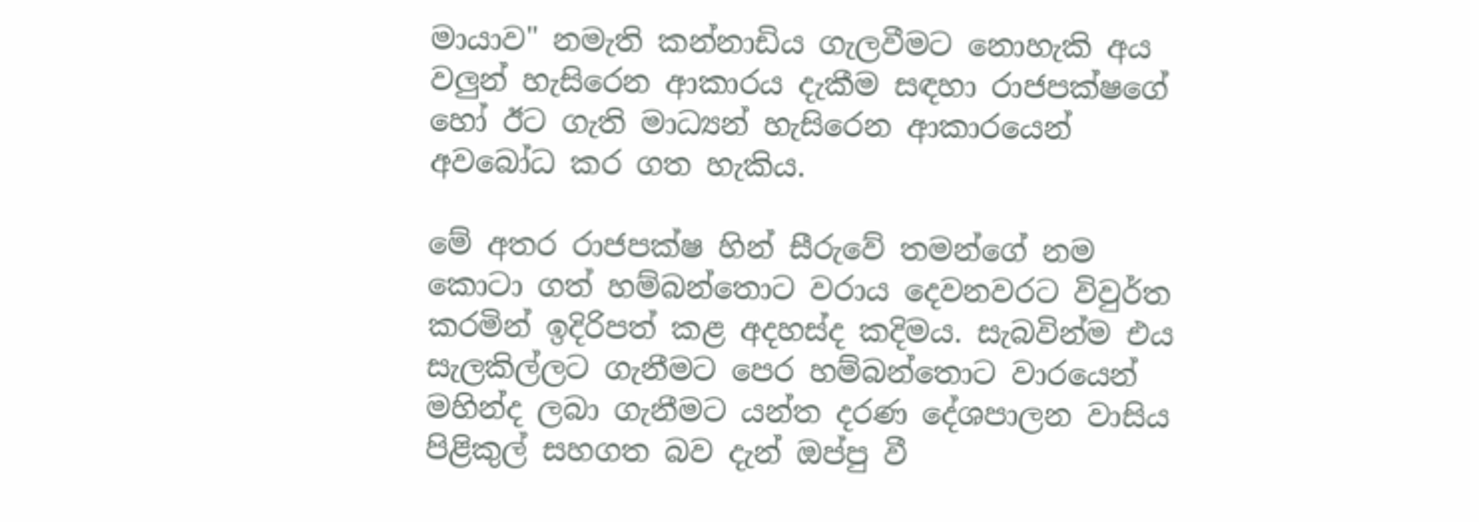මායාව" නමැති කන්නාඩිය ගැලවීමට නොහැකි අය වලුන් හැසිරෙන ආකාරය දැකීම සඳහා රාජපක්ෂගේ හෝ ඊට ගැති මාධ්‍යන් හැසිරෙන ආකාරයෙන් අවබෝධ කර ගත හැකිය.

මේ අතර රාජපක්ෂ හින් සීරුවේ තමන්ගේ නම කොටා ගත් හම්බන්තොට වරාය දෙවනවරට විවුර්ත කරමින් ඉදිරිපත් කළ අදහස්ද කදිමය. සැබවින්ම එය සැලකිල්ලට ගැනීමට පෙර හම්බන්තොට වාරයෙන් මහින්ද ලබා ගැනීමට යන්ත දරණ දේශපාලන වාසිය පිළිකුල් සහගත බව දැන් ඔප්පු වී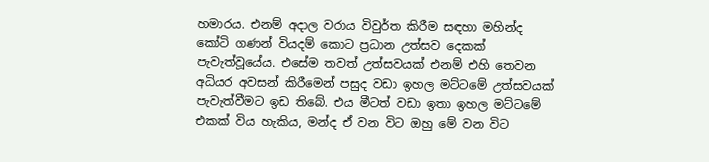හමාරය. එනම් අදාල වරාය විවුර්ත කිරීම සඳහා මහින්ද කෝටි ගණන් වියදම් කොට ප්‍රධාන උත්සව දෙකක් පැවැත්වූයේය. එසේම තවත් උත්සවයක් එනම් එහි තෙවන අධියර අවසන් කිරීමෙන් පසුද වඩා ඉහල මට්ටමේ උත්සවයක් පැවැත්වීමට ඉඩ තිබේ. එය මීටත් වඩා ඉතා ඉහල මට්ටමේ එකක් විය හැකිය, මන්ද ඒ වන විට ඔහු මේ වන විට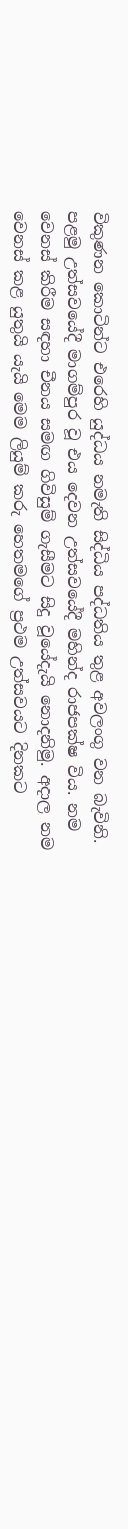විකුණන කොටින්ට එරෙහි යුද්ධය නමැති සිද්ධිය පද්ධතිය තුළ අවලංගු වන බැවිනි. පළමු උත්සවයේදී මාගම්පුර වූ එය දෙවන උත්සවයේදී මහින්ද රාජපක්ෂ විය. නම වෙනස් කිරීම සඳහා චීනය සමඟ ගිවිසුම් ගැසීමට සිදු වූයේදැයි නොදනිමු. අදාල නම වෙනස් කළ යුතුයි යැයි මෙම ලියුම් කරු හෙතමගේ ප්‍රථම උත්සවයට දිනකට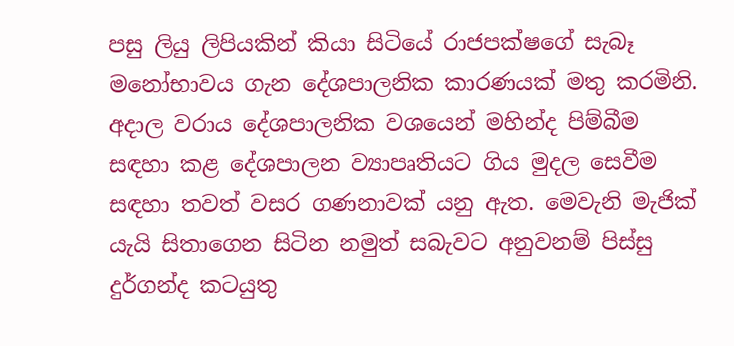පසු ලියු ලිපියකින් කියා සිටියේ රාජපක්ෂගේ සැබෑ මනෝභාවය ගැන දේශපාලනික කාරණයක් මතු කරමිනි. අදාල වරාය දේශපාලනික වශයෙන් මහින්ද පිම්බීම සඳහා කළ දේශපාලන ව්‍යාපෘතියට ගිය මුදල සෙවීම සඳහා තවත් වසර ගණනාවක් යනු ඇත. මෙවැනි මැජික් යැයි සිතාගෙන සිටින නමුත් සබැවට අනුවනම් පිස්සු දුර්ගන්ද කටයුතු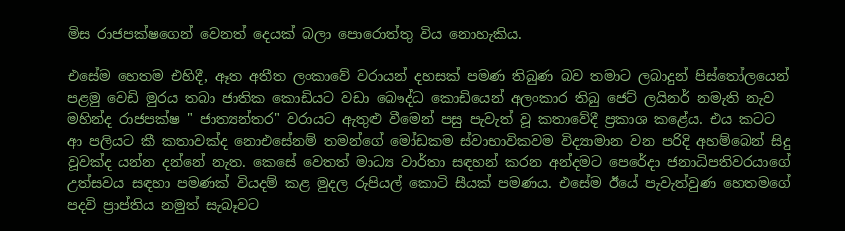මිස රාජපක්ෂගෙන් වෙනත් දෙයක් බලා පොරොත්තු විය නොහැකිය.

එසේම හෙතම එහිදී, ඈත අතීත ලංකාවේ වරායන් දහසක් පමණ තිබුණ බව තමාට ලබාදුන් පිස්තෝලයෙන් පළමු වෙඩි මුරය තබා ජාතික කොඩියට වඩා බෞද්ධ කොඩියෙන් අලංකාර තිබු ජෙට් ලයිනර් නමැති නැව මහින්ද රාජපක්ෂ " ජාත්‍යන්තර" වරායට ඇතුළු වීමෙන් පසු පැවැත් වූ කතාවේදී ප්‍රකාශ කළේය. එය කටට ආ පලියට කී කතාවක්ද නොඑසේනම් තමන්ගේ මෝඩකම ස්වාභාවිකවම විද්‍යාමාන වන පරිදි අහම්බෙන් සිදු වූවක්ද යන්න දන්නේ නැත. කෙසේ වෙතත් මාධ්‍ය වාර්තා සඳහන් කරන අන්දමට පෙරේදා ජනාධිපතිවරයාගේ උත්සවය සඳහා පමණක් වියදම් කළ මුදල රුපියල් කොටි සීයක් පමණය. එසේම ඊයේ පැවැත්වුණ හෙතමගේ පදවි ප්‍රාප්තිය නමුත් සැබෑවට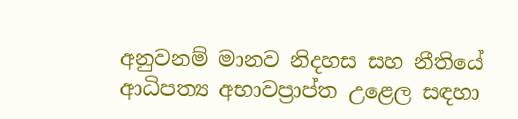අනුවනම් මානව නිදහස සහ නීතියේ ආධිපත්‍ය අභාවප්‍රාප්ත උළෙල සඳහා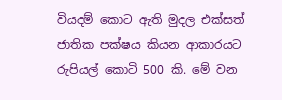වියදම් කොට ඇති මුදල එක්සත් ජාතික පක්ෂය කියන ආකාරයට රුපියල් කොටි 500 කි. මේ වන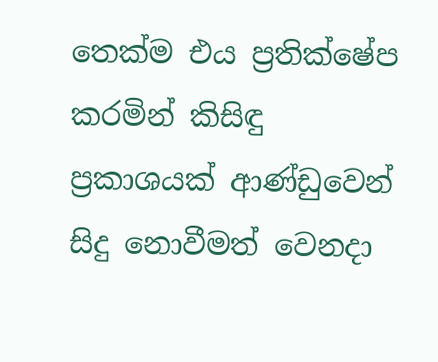තෙක්ම එය ප්‍රතික්ෂේප කරමින් කිසිඳු ප්‍රකාශයක් ආණ්ඩුවෙන් සිදු නොවීමත් වෙනදා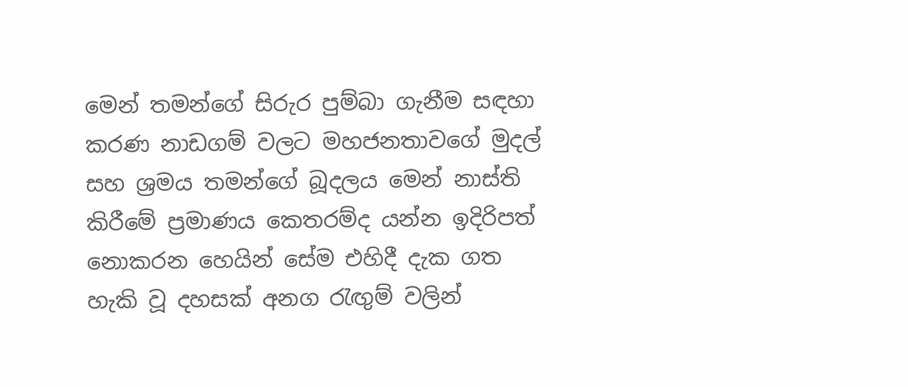මෙන් තමන්ගේ සිරුර පුම්බා ගැනීම සඳහා කරණ නාඩගම් වලට මහජනතාවගේ මුදල් සහ ශ්‍රමය තමන්ගේ බූදලය මෙන් නාස්ති කිරීමේ ප්‍රමාණය කෙතරම්ද යන්න ඉදිරිපත් නොකරන හෙයින් සේම එහිදී දැක ගත හැකි වූ දහසක් අනග රැඟුම් වලින්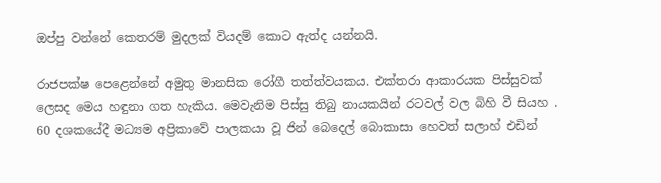ඔප්පු වන්නේ කෙතරම් මුදලක් වියදම් කොට ඇත්ද යන්නයි.

රාජපක්ෂ පෙළෙන්නේ අමුතු මානසික රෝගී තත්ත්වයකය. එක්තරා ආකාරයක පිස්සුවක් ලෙසද මෙය හඳුනා ගත හැකිය. මෙවැනිම පිස්සු තිබු නායකයින් රටවල් වල බිහි වී සියහ . 60 දශකයේදී මධ්‍යම අප්‍රිකාවේ පාලකයා වූ ජින් බෙදෙල් බොකාසා හෙවත් සලාහ් එඩින්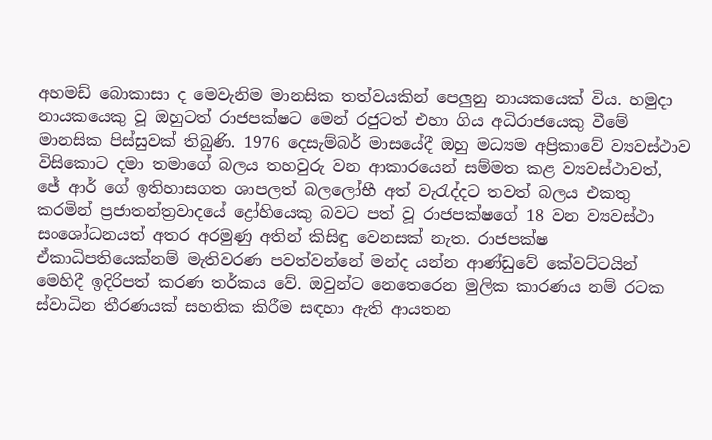අහමඩ් බොකාසා ද මෙවැනිම මානසික තත්වයකින් පෙලුනු නායකයෙක් විය. හමුදා නායකයෙකු වූ ඔහුටත් රාජපක්ෂට මෙන් රජුටත් එහා ගිය අධිරාජයෙකු වීමේ මානසික පිස්සුවක් තිබුණි. 1976 දෙසැම්බර් මාසයේදී ඔහු මධ්‍යම අප්‍රිකාවේ ව්‍යවස්ථාව විසිකොට දමා තමාගේ බලය තහවුරු වන ආකාරයෙන් සම්මත කළ ව්‍යවස්ථාවත්, ජේ ආර් ගේ ඉතිහාසගත ශාපලත් බලලෝභී අත් වැරැද්දට තවත් බලය එකතු කරමින් ප්‍රජාතන්ත්‍රවාදයේ ද්‍රෝහියෙකු බවට පත් වූ රාජපක්ෂගේ 18 වන ව්‍යවස්ථා සංශෝධනයත් අතර අරමුණු අතින් කිසිඳු වෙනසක් නැත. රාජපක්ෂ ඒකාධිපතියෙක්නම් මැතිවරණ පවත්වන්නේ මන්ද යන්න ආණ්ඩුවේ කේවට්ටයින් මෙහිදී ඉදිරිපත් කරණ තර්කය වේ. ඔවුන්ට නෙතෙරෙන මුලික කාරණය නම් රටක ස්වාධින තීරණයක් සහතික කිරීම සඳහා ඇති ආයතන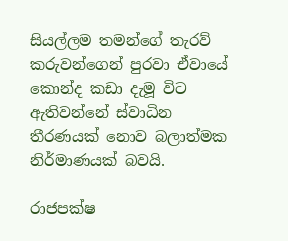සියල්ලම තමන්ගේ තැරව් කරුවන්ගෙන් පුරවා ඒවායේ කොන්ද කඩා දැමූ විට ඇතිවන්නේ ස්වාධින තීරණයක් නොව බලාත්මක නිර්මාණයක් බවයි.

රාජපක්ෂ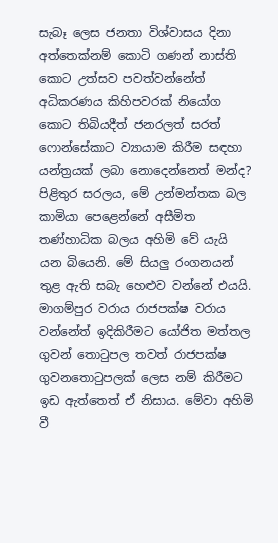සැබෑ ලෙස ජනතා විශ්වාසය දිනා අත්තෙක්නම් කොටි ගණන් නාස්ති කොට උත්සව පවත්වන්නේත් අධිකරණය කිහිපවරක් නියෝග කොට තිබියදීත් ජනරලත් සරත් ෆොන්සේකාට ව්‍යායාම කිරීම සඳහා යන්ත්‍රයක් ලබා නොදෙන්නෙත් මන්ද? පිළිතුර සරලය, මේ උන්මන්තක බල කාමියා පෙළෙන්නේ අසීමිත තණ්හාධික බලය අහිමි වේ යැයි යන බියෙනි. මේ සියලු රංගනයන් තුළ ඇති සබැ හෙළුව වන්නේ එයයි. මාගම්පුර වරාය රාජපක්ෂ වරාය වන්නේත් ඉදිකිරීමට යෝජිත මත්තල ගුවන් තොටුපල තවත් රාජපක්ෂ ගුවනතොටුපලක් ලෙස නම් කිරීමට ඉඩ ඇත්තෙත් ඒ නිසාය. මේවා අහිමි වී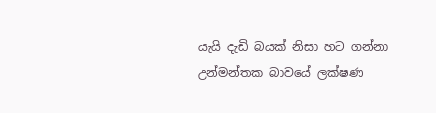යැයි දැඩි බයක් නිසා හට ගන්නා උන්මන්තක බාවයේ ලක්ෂණ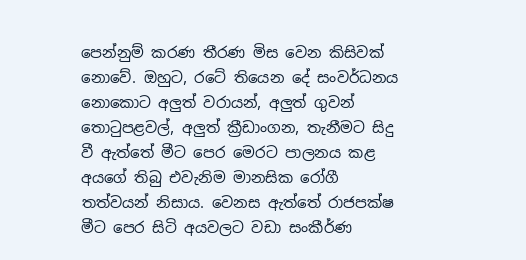පෙන්නුම් කරණ තීරණ මිස වෙන කිසිවක් නොවේ. ඔහුට, රටේ තියෙන දේ සංවර්ධනය නොකොට අලුත් වරායන්, අලුත් ගුවන් තොටුපළවල්, අලුත් ක්‍රීඩාංගන, තැනීමට සිදු වී ඇත්තේ මීට පෙර මෙරට පාලනය කළ අයගේ තිබු එවැනිම මානසික රෝගී තත්වයන් නිසාය. වෙනස ඇත්තේ රාජපක්ෂ මීට පෙර සිටි අයවලට වඩා සංකීර්ණ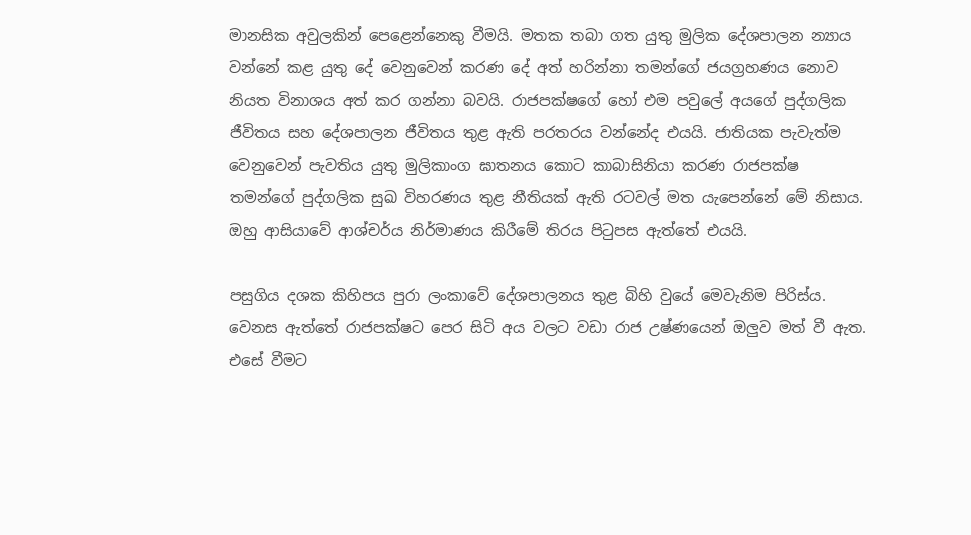මානසික අවුලකින් පෙළෙන්නෙකු වීමයි. මතක තබා ගත යුතු මුලික දේශපාලන න්‍යාය වන්නේ කළ යුතු දේ වෙනුවෙන් කරණ දේ අත් හරින්නා තමන්ගේ ජයග්‍රහණය නොව නියත විනාශය අත් කර ගන්නා බවයි. රාජපක්ෂගේ හෝ එම පවුලේ අයගේ පුද්ගලික ජීවිතය සහ දේශපාලන ජීවිතය තුළ ඇති පරතරය වන්නේද එයයි. ජාතියක පැවැත්ම වෙනුවෙන් පැවතිය යුතු මුලිකාංග ඝාතනය කොට කාබාසිනියා කරණ රාජපක්ෂ තමන්ගේ පුද්ගලික සුඛ විහරණය තුළ නීතියක් ඇති රටවල් මත යැපෙන්නේ මේ නිසාය. ඔහු ආසියාවේ ආශ්චර්ය නිර්මාණය කිරීමේ තිරය පිටුපස ඇත්තේ එයයි.

පසුගිය දශක කිහිපය පුරා ලංකාවේ දේශපාලනය තුළ බිහි වුයේ මෙවැනිම පිරිස්ය. වෙනස ඇත්තේ රාජපක්ෂට පෙර සිටි අය වලට වඩා රාජ උෂ්ණයෙන් ඔලුව මත් වී ඇත. එසේ වීමට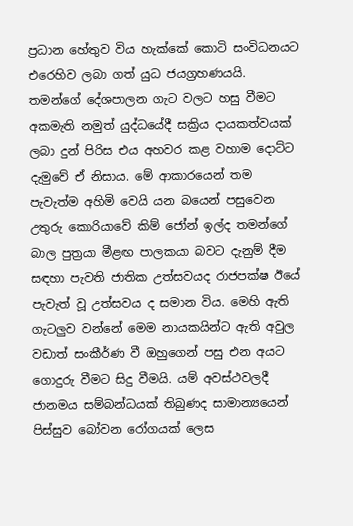ප්‍රධාන හේතුව විය හැක්කේ කොටි සංවිධනයට එරෙහිව ලබා ගත් යුධ ජයග්‍රහණයයි. තමන්ගේ දේශපාලන ගැට වලට හසු වීමට අකමැති නමුත් යුද්ධයේදී සක්‍රිය දායකත්වයක් ලබා දුන් පිරිස එය අහවර කළ වහාම දොට්ට දැමුවේ ඒ නිසාය. මේ ආකාරයෙන් තම පැවැත්ම අහිමි වෙයි යන බයෙන් පසුවෙන උතුරු කොරියාවේ කිම් ජෝන් ඉල්ද තමන්ගේ බාල පුත්‍රයා මීළඟ පාලකයා බවට දැනුම් දීම සඳහා පැවති ජාතික උත්සවයද රාජපක්ෂ ඊයේ පැවැත් වූ උත්සවය ද සමාන විය. මෙහි ඇති ගැටලුව වන්නේ මෙම නායකයින්ට ඇති අවුල වඩාත් සංකීර්ණ වී ඔහුගෙන් පසු එන අයට ගොදුරු වීමට සිදු වීමයි. යම් අවස්ථවලදී ජානමය සම්බන්ධයක් තිබුණද සාමාන්‍යයෙන් පිස්සුව බෝවන රෝගයක් ලෙස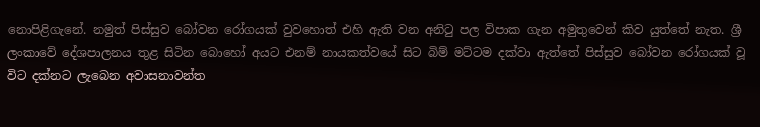නොපිළිගැනේ. නමුත් පිස්සුව බෝවන රෝගයක් වුවහොත් එහි ඇති වන අනිටු පල විපාක ගැන අමුතුවෙන් කිව යුත්තේ නැත. ශ්‍රී ලංකාවේ දේශපාලනය තුළ සිටින බොහෝ අයට එනම් නායකත්වයේ සිට බිම් මට්ටම දක්වා ඇත්තේ පිස්සුව බෝවන රෝගයක් වූ විට දක්නට ලැබෙන අවාසනාවන්ත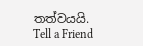තත්වයයි. Tell a Friend